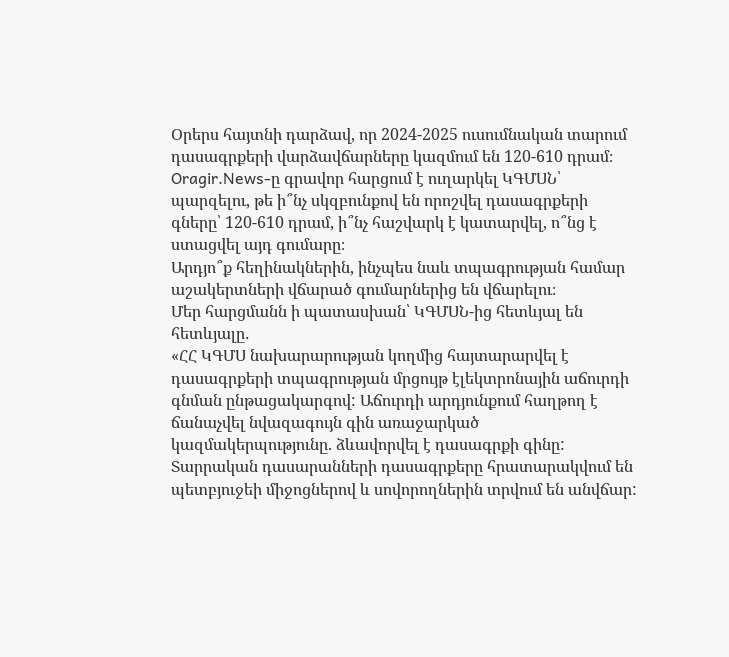Օրերս հայտնի դարձավ, որ 2024-2025 ուսումնական տարում դասագրքերի վարձավճարները կազմում են 120-610 դրամ։
Oragir.News-ը գրավոր հարցում է ուղարկել ԿԳՄՍՆ՝ պարզելու, թե ի՞նչ սկզբունքով են որոշվել դասագրքերի գները՝ 120-610 դրամ, ի՞նչ հաշվարկ է կատարվել, ո՞նց է ստացվել այդ գումարը։
Արդյո՞ք հեղինակներին, ինչպես նաև տպագրության համար աշակերտների վճարած գումարներից են վճարելու։
Մեր հարցմանն ի պատասխան՝ ԿԳՄՍՆ-ից հետևյալ են հետևյալը․
«ՀՀ ԿԳՄՍ նախարարության կողմից հայտարարվել է դասագրքերի տպագրության մրցույթ էլեկտրոնային աճուրդի գնման ընթացակարգով: Աճուրդի արդյունքում հաղթող է ճանաչվել նվազագույն գին առաջարկած կազմակերպությունը. ձևավորվել է դասագրքի գինը: Տարրական դասարանների դասագրքերը հրատարակվում են պետբյուջեի միջոցներով և սովորողներին տրվում են անվճար: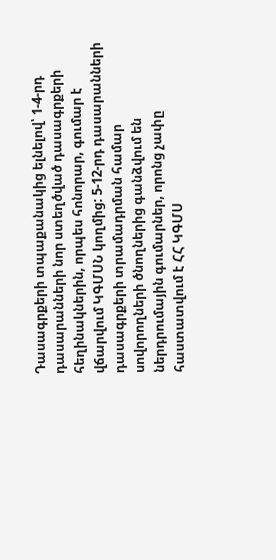Դասագրքերի տպաքանակից ելնելով՝ 1-4-րդ դասարանների նոր ստեղծված դասագրքերի հեղինակներին, որպես հոնորար, գումար է վճարվում ԿԳՄՍՆ կողմից: 5-12-րդ դասարանների դասագրքերի տրամադրման համար սովորողների ծնողներից գանձվում են ներդրումային գումարներ, որոնց չափը հաստատվում է ՀՀ ԿԳՄՍ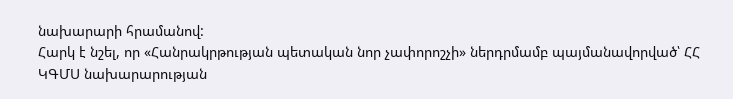նախարարի հրամանով:
Հարկ է նշել, որ «Հանրակրթության պետական նոր չափորոշչի» ներդրմամբ պայմանավորված՝ ՀՀ ԿԳՄՍ նախարարության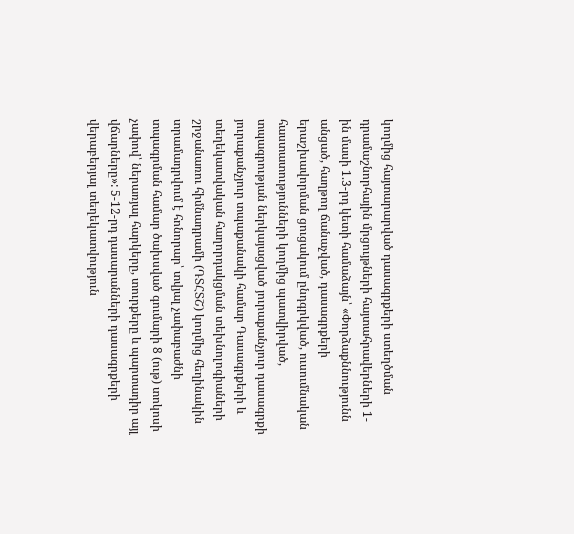կողմից հայտարարված դասագրքերի ստեղծման դրամաշնորհային մրցույթների հայտահրավերների 1-ին մասի 1.3-րդ կետի համաձայն՝ «Փորձաքննությունն անցած, հաղթող ճանաչված, դասագրքերի երաշխավորման ցուցակում ընդգրկված, ուսումնական հաստատությունների կողմից պատվիրված, տպագրության ներկայացված յուրաքանչյուր դասագրքի յուրաքանչյուր տպաքանակի համար Դասագրքերի և տեղեկատվական հաղորդակցման տեխնոլոգիաների շրջանառու հիմնադրամի (ԴՏՀՏՇ) կողմից հեղինակին տրամադրվում է հոնորար՝ տվյալ չափաբաժնի տպագրման համար ծախսված գումարի 8 (ութ) տոկոսի չափով՝ ներառյալ հարկերը, տուրքերը և պարտադիր այլ վճարները»: 5-12-րդ դասարանների դասագրքերի վերաբերյալ տեղեկատվություն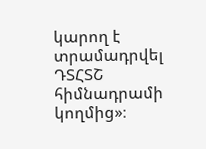կարող է տրամադրվել ԴՏՀՏՇ հիմնադրամի կողմից»։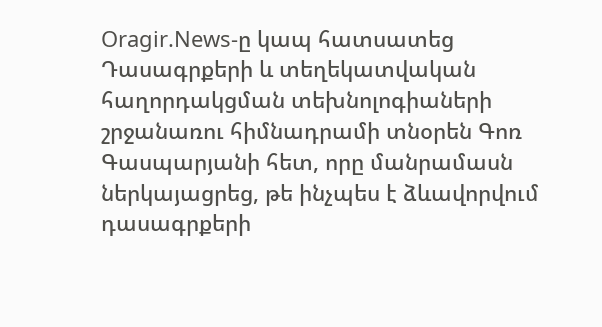Oragir.News-ը կապ հատսատեց Դասագրքերի և տեղեկատվական հաղորդակցման տեխնոլոգիաների շրջանառու հիմնադրամի տնօրեն Գոռ Գասպարյանի հետ, որը մանրամասն ներկայացրեց, թե ինչպես է ձևավորվում դասագրքերի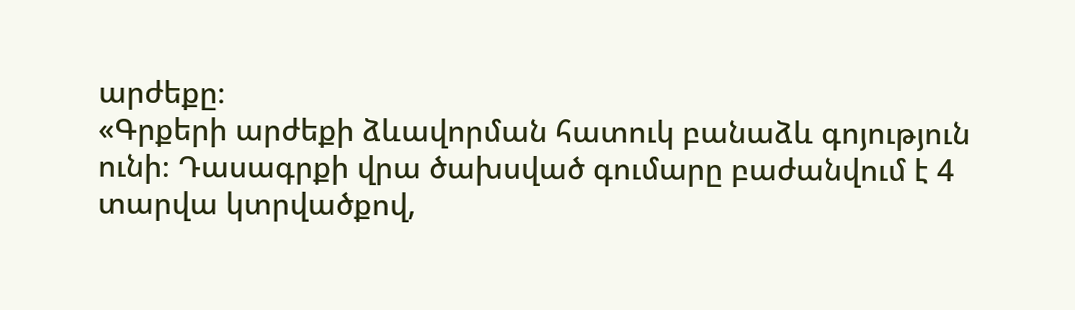արժեքը։
«Գրքերի արժեքի ձևավորման հատուկ բանաձև գոյություն ունի։ Դասագրքի վրա ծախսված գումարը բաժանվում է 4 տարվա կտրվածքով,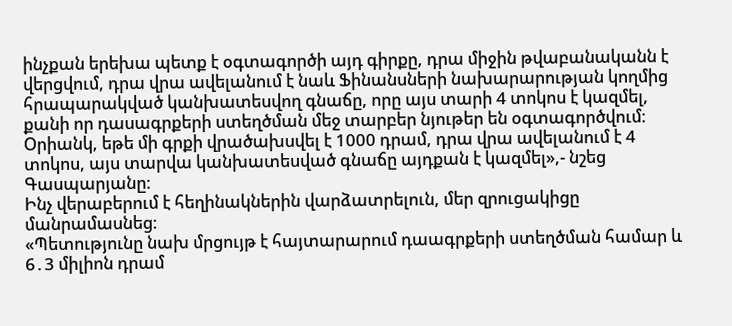ինչքան երեխա պետք է օգտագործի այդ գիրքը, դրա միջին թվաբանականն է վերցվում, դրա վրա ավելանում է նաև Ֆինանսների նախարարության կողմից հրապարակված կանխատեսվող գնաճը, որը այս տարի 4 տոկոս է կազմել, քանի որ դասագրքերի ստեղծման մեջ տարբեր նյութեր են օգտագործվում։
Օրիանկ, եթե մի գրքի վրածախսվել է 1000 դրամ, դրա վրա ավելանում է 4 տոկոս, այս տարվա կանխատեսված գնաճը այդքան է կազմել»,- նշեց Գասպարյանը։
Ինչ վերաբերում է հեղինակներին վարձատրելուն, մեր զրուցակիցը մանրամասնեց։
«Պետությունը նախ մրցույթ է հայտարարում դաագրքերի ստեղծման համար և 6․3 միլիոն դրամ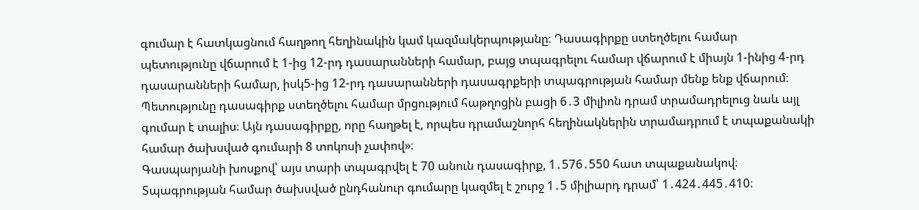գումար է հատկացնում հաղթող հեղինակին կամ կազմակերպությանը։ Դասագիրքը ստեղծելու համար պետությունը վճարում է 1-ից 12-րդ դասարանների համար, բայց տպագրելու համար վճարում է միայն 1-ինից 4-րդ դասարանների համար, իսկ5-ից 12-րդ դասարանների դասագրքերի տպագրության համար մենք ենք վճարում։
Պետությունը դասագիրք ստեղծելու համար մրցությում հաթղոցին բացի 6․3 միլիոն դրամ տրամադրելուց նաև այլ գումար է տալիս։ Այն դասագիրքը, որը հաղթել է, որպես դրամաշնորհ հեղինակներին տրամադրում է տպաքանակի համար ծախսված գումարի 8 տոկոսի չափով»։
Գասպարյանի խոսքով՝ այս տարի տպագրվել է 70 անուն դասագիրք, 1․576․550 հատ տպաքանակով։ Տպագրության համար ծախսված ընդհանուր գումարը կազմել է շուրջ 1․5 միլիարդ դրամ՝ 1․424․445․410։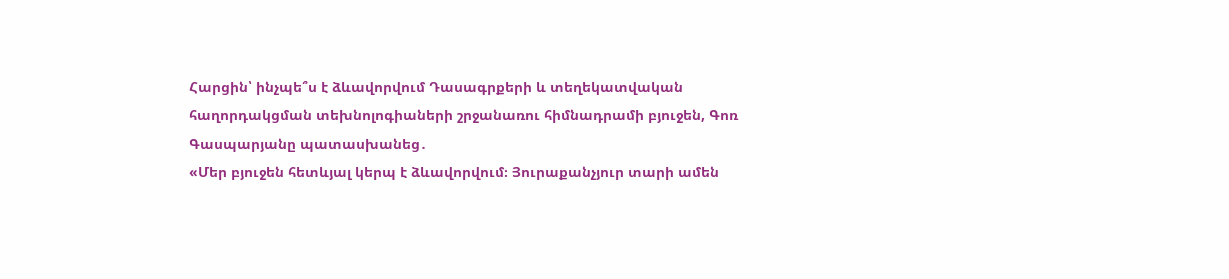Հարցին՝ ինչպե՞ս է ձևավորվում Դասագրքերի և տեղեկատվական հաղորդակցման տեխնոլոգիաների շրջանառու հիմնադրամի բյուջեն, Գոռ Գասպարյանը պատասխանեց․
«Մեր բյուջեն հետևյալ կերպ է ձևավորվում։ Յուրաքանչյուր տարի ամեն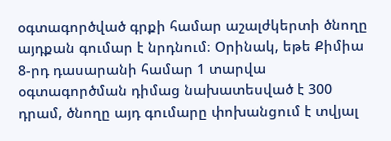օգտագործված գրքի համար աշալժկերտի ծնողը այդքան գումար է նրդնում։ Օրինակ, եթե Քիմիա 8-րդ դասարանի համար 1 տարվա օգտագործման դիմաց նախատեսված է 300 դրամ, ծնողը այդ գումարը փոխանցում է տվյալ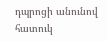դպրոցի անունով հատուկ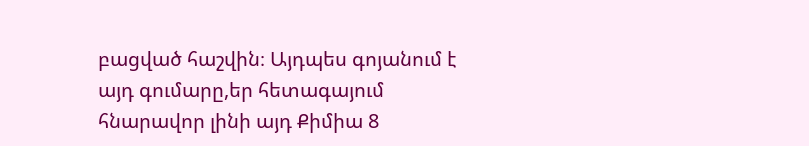բացված հաշվին։ Այդպես գոյանում է այդ գումարը,եր հետագայում հնարավոր լինի այդ Քիմիա 8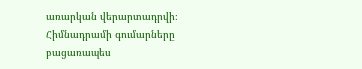առարկան վերարտադրվի։ Հիմնադրամի գումարները բացառապես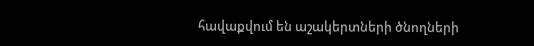հավաքվում են աշակերտների ծնողների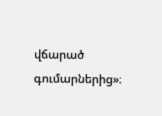վճարած գումարներից»։